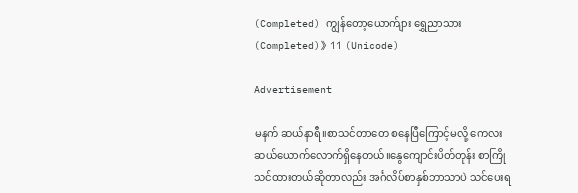(Completed) ကျွန်တော့ယောက်ျား ရွှေညာသား (Completed)》11 (Unicode)

Advertisement

မနက် ဆယ်နာရီ။စာသင်တာတေ စနေပြီကြောင့်မလို့ ကေလး ဆယ်ယောက်လောက်ရှိနေတယ်။နွေကျောင်းပိတ်တုန်း စာကြိုသင်ထားတယ်ဆိုတာလည်း အင်္ဂလိပ်စာနှစ်ဘာသာပဲ သင်ပေးရ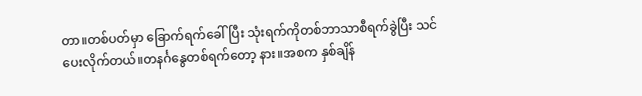တာ။တစ်ပတ်မှာ ခြောက်ရက်ခေါ်ပြီး သုံးရက်ကိုတစ်ဘာသာစီရက်ခွဲပြီး သင်ပေးလိုက်တယ်။တနင်္ဂနွေတစ်ရက်တော့ နား။အစက နှစ်ချိန်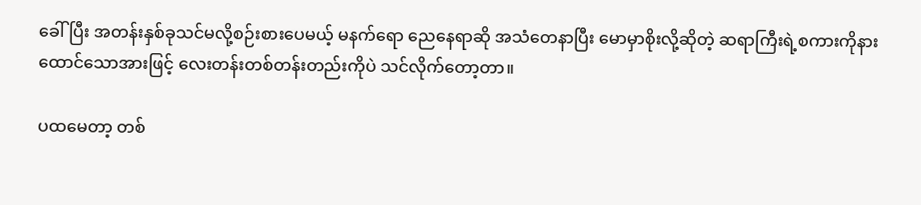ခေါ်ပြီး အတန်းနှစ်ခုသင်မလို့စဉ်းစားပေမယ့် မနက်ရော ညေနေရာဆို အသံတေနာပြီး မောမှာစိုးလို့ဆိုတဲ့ ဆရာကြီးရဲ့စကားကိုနားထောင်သောအားဖြင့် လေးတန်းတစ်တန်းတည်းကိုပဲ သင်လိုက်တော့တာ။

ပထမေတာ့ တစ်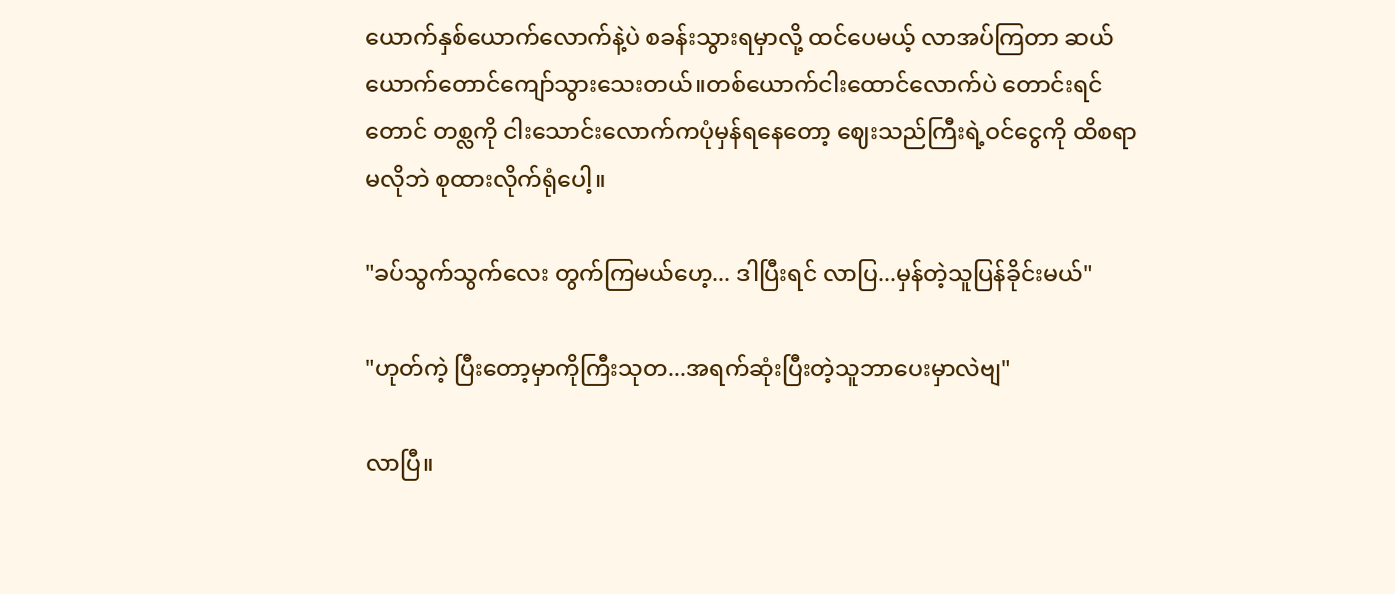ယောက်နှစ်ယောက်လောက်နဲ့ပဲ စခန်းသွားရမှာလို့ ထင်ပေမယ့် လာအပ်ကြတာ ဆယ်ယောက်တောင်ကျော်သွားသေးတယ်။တစ်ယောက်ငါးထောင်လောက်ပဲ တောင်းရင်တောင် တစ္လကို ငါးသောင်းလောက်ကပုံမှန်ရနေတော့ ဈေးသည်ကြီးရဲ့ဝင်ငွေကို ထိစရာမလိုဘဲ စုထားလိုက်ရုံပေါ့။

"ခပ်သွက်သွက်လေး တွက်ကြမယ်ဟေ့... ဒါပြီးရင် လာပြ...မှန်တဲ့သူပြန်ခိုင်းမယ်"

"ဟုတ်ကဲ့ ပြီးတော့မှာကိုကြီးသုတ...အရက်ဆုံးပြီးတဲ့သူဘာပေးမှာလဲဗျ"

လာပြီ။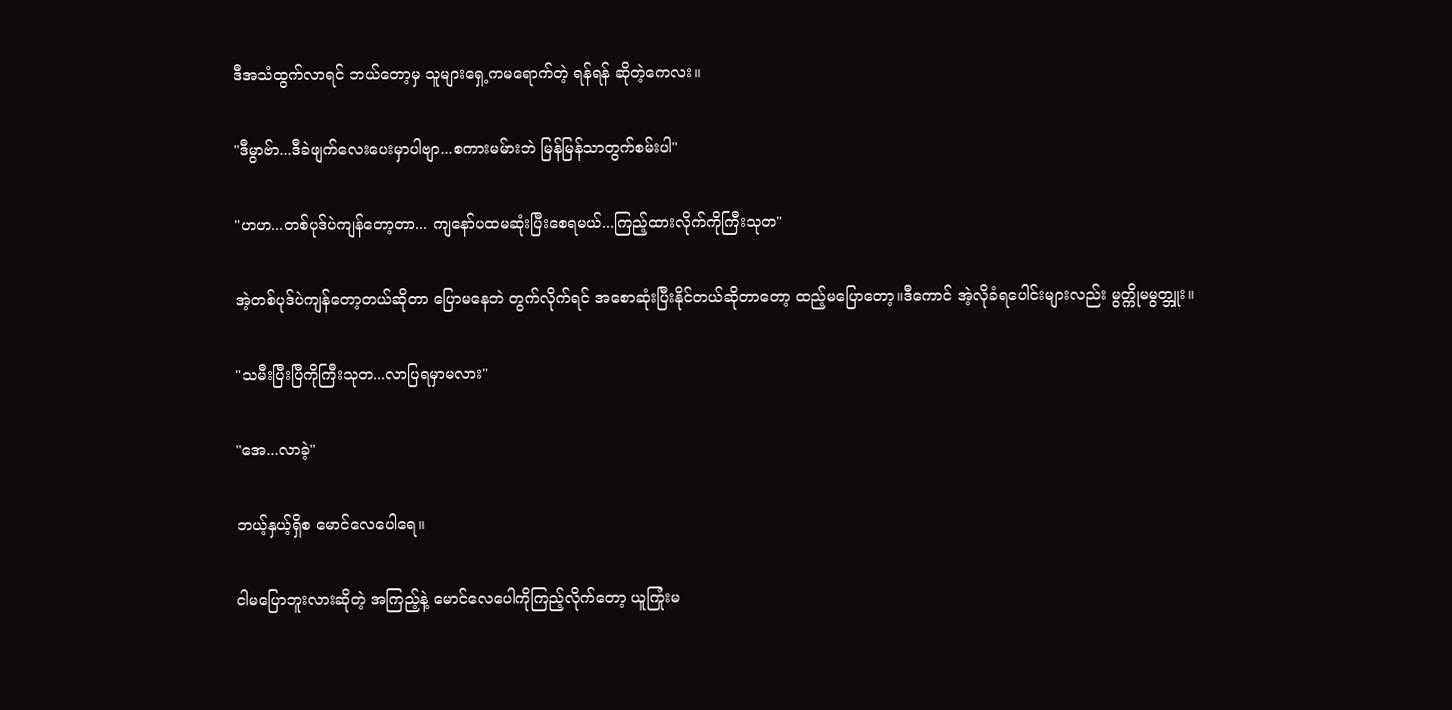ဒီအသံထွက်လာရင် ဘယ်တော့မှ သူများရှေ့ကမရောက်တဲ့ ရန်ရန် ဆိုတဲ့ကေလး။

"ဒီမွာဗ်ာ...ဒီခဲဖျက်လေးပေးမှာပါဗျာ...စကားမမ်ားဘဲ မြန်မြန်သာတွက်စမ်းပါ"

"ဟဟ...တစ်ပုဒ်ပဲကျန်တော့တာ... ကျနော်ပထမဆုံးပြီးစေရမယ်...ကြည့်ထားလိုက်ကိုကြီးသုတ"

အဲ့တစ်ပုဒ်ပဲကျန်တော့တယ်ဆိုတာ ပြောမနေဘဲ တွက်လိုက်ရင် အစောဆုံးပြီးနိုင်တယ်ဆိုတာတော့ ထည့်မပြောတော့။ဒီကောင် အဲ့လိုခံရပေါင်းများလည်း မွတ္ကိုမမွတ္ဘူး။

"သမီးပြီးပြီကိုကြီးသုတ...လာပြရမှာမလား"

"အေ...လာခဲ့"

ဘယ့်နှယ့်ရှိစ မောင်လေပေါရေ။

ငါမပြောဘူးလားဆိုတဲ့ အကြည့်နဲ့ မောင်လေပေါကိုကြည့်လိုက်တော့ ယူကြုံးမ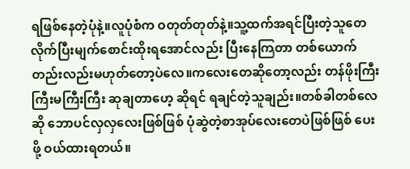ရဖြစ်နေတဲ့ပုံနဲ့။လူပုံစံက ဝတုတ်တုတ်နဲ့။သူ့ထက်အရင်ပြီးတဲ့သူတေလိုက်ပြီးမျက်စောင်းထိုးရအောင်လည်း ပြီးနေကြတာ တစ်ယောက်တည်းလည်းမဟုတ်တော့ပဲလေ။ကလေးတေဆိုတော့လည်း တန်ဖိုးကြီးကြီးမကြီးကြီး ဆုချတာဟေ့ ဆိုရင် ရချင်တဲ့သူချည်း။တစ်ခါတစ်လေဆို ဘောပင်လှလှလေးဖြစ်ဖြစ် ပုံဆွဲတဲ့စာအုပ်လေးတေပဲဖြစ်ဖြစ် ပေးဖို့ ဝယ်ထားရတယ်။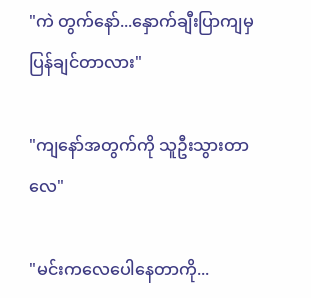"ကဲ တွက်နော်...နှောက်ချီးပြာကျမှ ပြန်ချင်တာလား"

"ကျနော်အတွက်ကို သူဦးသွားတာလေ"

"မင်းကလေပေါနေတာကို...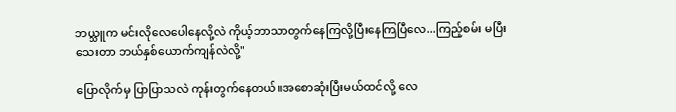ဘယ္သူက မင်းလိုလေပေါနေလို့လဲ ကိုယ့်ဘာသာတွက်နေကြလို့ပြီးနေကြပြီလေ...ကြည့်စမ်း မပြီးသေးတာ ဘယ်နှစ်ယောက်ကျန်လဲလို့"

ပြောလိုက်မှ ပြာပြာသလဲ ကုန်းတွက်နေတယ်။အစောဆုံးပြီးမယ်ထင်လို့ လေ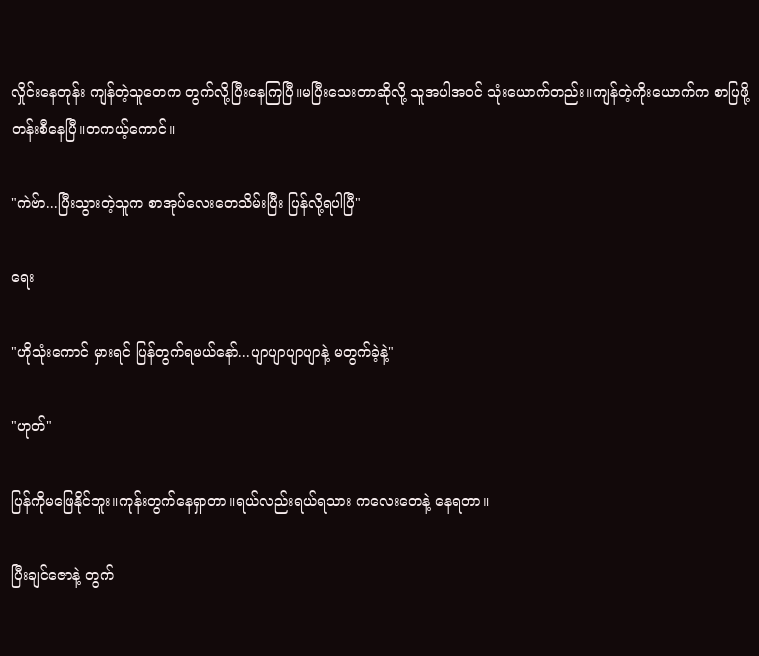လှိုင်းနေတုန်း ကျန်တဲ့သူတေက တွက်လို့ပြီးနေကြပြီ။မပြီးသေးတာဆိုလို့ သူအပါအဝင် သုံးယောက်တည်း။ကျန်တဲ့ကိုးယောက်က စာပြဖို့ တန်းစီနေပြီ။တကယ့်ကောင်။

"ကဲဗ်ာ...ပြီးသွားတဲ့သူက စာအုပ်လေးတေသိမ်းပြီး ပြန်လို့ရပါပြီ"

ရေး

"ဟိုသုံးကောင် မှားရင် ပြန်တွက်ရမယ်နော်...ပျာပျာပျာပျာနဲ့ မတွက်ခဲ့နဲ့"

"ဟုတ်"

ပြန်ကိုမဖြေနိုင်ဘူး။ကုန်းတွက်နေရှာတာ။ရယ်လည်းရယ်ရသား ကလေးတေနဲ့ နေရတာ။

ပြီးချင်ဇောနဲ့ တွက်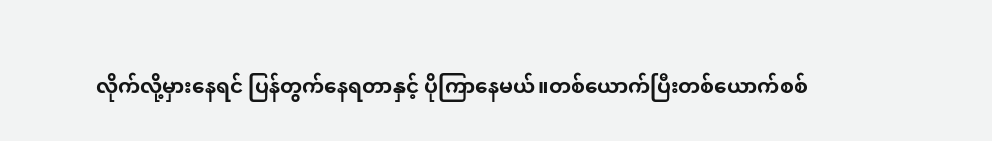လိုက်လို့မှားနေရင် ပြန်တွက်နေရတာနှင့် ပိုကြာနေမယ်။တစ်ယောက်ပြီးတစ်ယောက်စစ်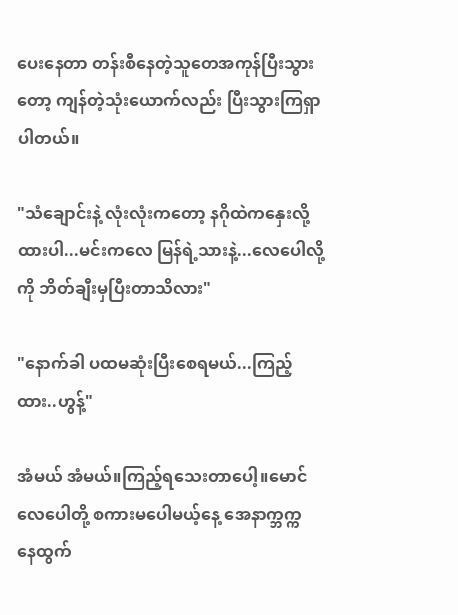ပေးနေတာ တန်းစီနေတဲ့သူတေအကုန်ပြီးသွားတော့ ကျန်တဲ့သုံးယောက်လည်း ပြီးသွားကြရှာပါတယ်။

"သံချောင်းနဲ့ လုံးလုံးကတော့ နဂိုထဲကနှေးလို့ ထားပါ...မင်းကလေ မြန်ရဲ့သားနဲ့...လေပေါလို့ကို ဘိတ်ချီးမှပြီးတာသိလား"

"နောက်ခါ ပထမဆုံးပြီးစေရမယ်...ကြည့်ထား..ဟွန့်"

အံမယ် အံမယ်။ကြည့်ရသေးတာပေါ့။မောင်လေပေါတို့ စကားမပေါမယ့်နေ့ အေနာက္ဘက္က နေထွက်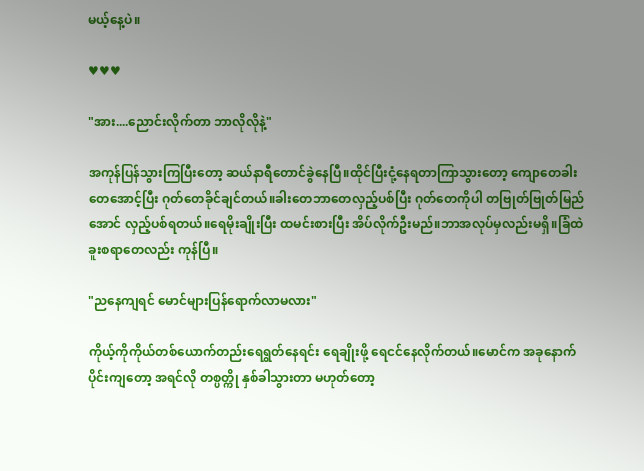မယ့်နေ့ပဲ။

♥♥♥

"အား....ညောင်းလိုက်တာ ဘာလိုလိုနဲ့"

အကုန်ပြန်သွားကြပြီးတော့ ဆယ်နာရီတောင်ခွဲနေပြီ။ထိုင်ပြီးငုံ့နေရတာကြာသွားတော့ ကျောတေခါးတေအောင့်ပြီး ဂုတ်တေခိုင်ချင်တယ်။ခါးတေဘာတေလှည့်ပစ်ပြီး ဂုတ်တေကိုပါ တဗြုတ်ဗြုတ်မြည်အောင် လှည့်ပစ်ရတယ်။ရေမိုးချိုးပြီး ထမင်းစားပြီး အိပ်လိုက်ဦးမည်။ဘာအလုပ်မှလည်းမရှိ။ခြံထဲ ခူးစရာတေလည်း ကုန်ပြီ။

"ညနေကျရင် မောင်များပြန်ရောက်လာမလား"

ကိုယ့်ကိုကိုယ်တစ်ယောက်တည်းရေရွတ်နေရင်း ရေချိုးဖို့ ရေငင်နေလိုက်တယ်။မောင်က အခုနောက်ပိုင်းကျတော့ အရင်လို တစ္ပတ္ကို နှစ်ခါသွားတာ မဟုတ်တော့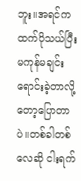ဘူး။အရင်ကထက်ပိုသယ်ပြီး မကုန်မချင်းရောင်းခဲ့တာလို့တော့ပြောတာပဲ။တစ်ခါတစ်လေဆို ငါးရက်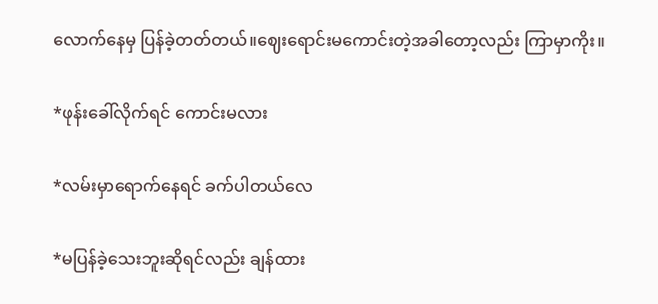လောက်နေမှ ပြန်ခဲ့တတ်တယ်။ဈေးရောင်းမကောင်းတဲ့အခါတော့လည်း ကြာမှာကိုး။

*ဖုန်းခေါ်လိုက်ရင် ကောင်းမလား

*လမ်းမှာရောက်နေရင် ခက်ပါတယ်လေ

*မပြန်ခဲ့သေးဘူးဆိုရင်လည်း ချန်ထား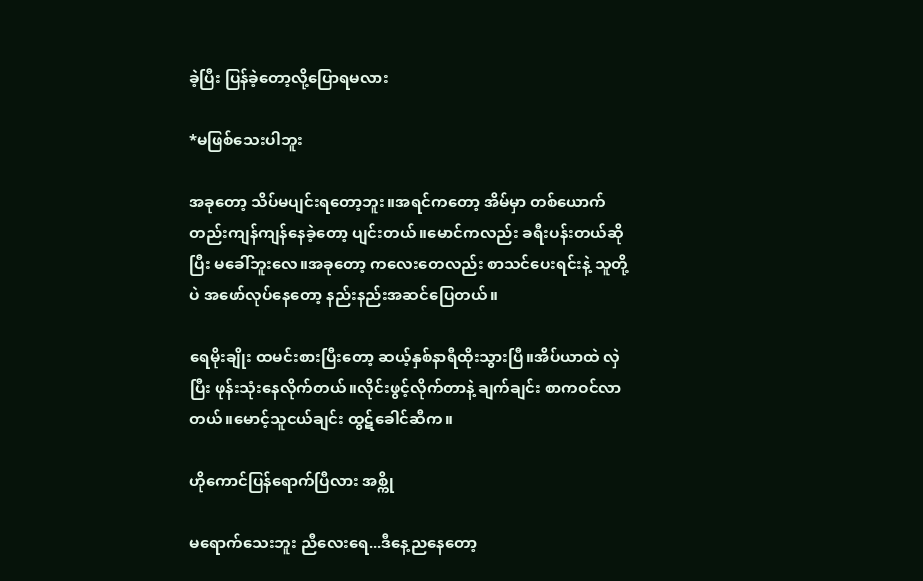ခဲ့ပြီး ပြန်ခဲ့တော့လို့ပြောရမလား

*မဖြစ်သေးပါဘူး

အခုတော့ သိပ်မပျင်းရတော့ဘူး။အရင်ကတော့ အိမ်မှာ တစ်ယောက်တည်းကျန်ကျန်နေခဲ့တော့ ပျင်းတယ်။မောင်ကလည်း ခရီးပန်းတယ်ဆိုပြီး မခေါ်ဘူးလေ။အခုတော့ ကလေးတေလည်း စာသင်ပေးရင်းနဲ့ သူတို့ပဲ အဖော်လုပ်နေတော့ နည်းနည်းအဆင်ပြေတယ်။

ရေမိုးချိုး ထမင်းစားပြီးတော့ ဆယ့်နှစ်နာရီထိုးသွားပြီ။အိပ်ယာထဲ လှဲပြီး ဖုန်းသုံးနေလိုက်တယ်။လိုင်းဖွင့်လိုက်တာနဲ့ ချက်ချင်း စာကဝင်လာတယ်။မောင့်သူငယ်ချင်း ထွဋ်ခေါင်ဆီက။

ဟိုကောင်ပြန်ရောက်ပြီလား အစ္ကို

မရောက်သေးဘူး ညီလေးရေ...ဒီနေ့ညနေတော့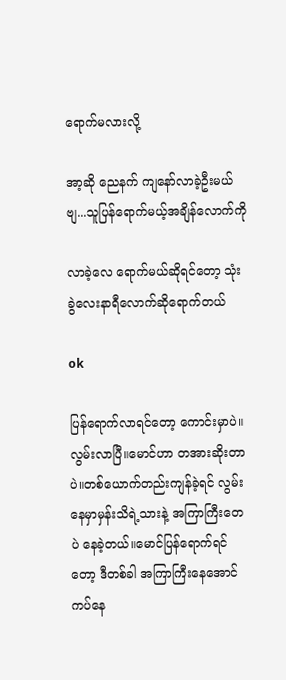ရောက်မလားလို့

အာ့ဆို ညေနက် ကျနော်လာခဲ့ဦးမယ်ဗျ...သူပြန်ရောက်မယ့်အချိန်လောက်ကို

လာခဲ့လေ ရောက်မယ်ဆိုရင်တော့ သုံးခွဲလေးနာရီလောက်ဆိုရောက်တယ်

ok

ပြန်ရောက်လာရင်တော့ ကောင်းမှာပဲ။လွမ်းလာပြီ။မောင်ဟာ တအားဆိုးတာပဲ။တစ်ယောက်တည်းကျန်ခဲ့ရင် လွမ်းနေမှာမှန်းသိရဲ့သားနဲ့ အကြာကြီးတေပဲ နေခဲ့တယ်။မောင်ပြန်ရောက်ရင်တော့ ဒီတစ်ခါ အကြာကြီးနေအောင် ကပ်နေ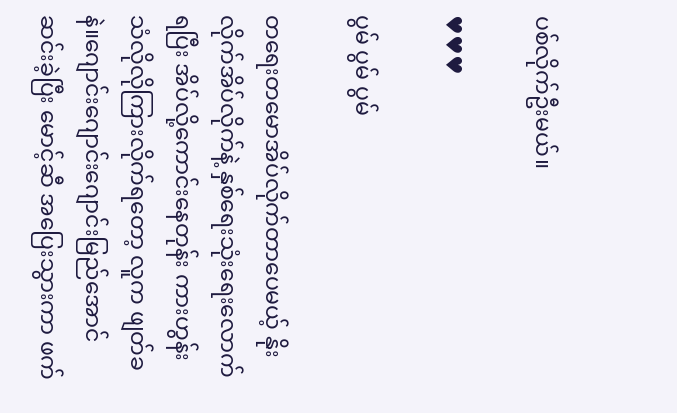ပစ်လိုက်ဦးမယ်။

♥♥♥

ပွမ် ပွမ် ပွမ်

တရေးတမောအိပ်လိုက်တာပေမယ့် နိုးလိုက်အိပ်လိုက်နဲ့ နှစ်ရေးသုံးရေးလောက်ရပြီး အိပ်လို့ကောင်းနေတုန်း ကားဟွန်းသံလိုလိုကြားလိုက်ရတော့ လူက ဖျတ်ခနဲ။ဂျောင်းဂျောင်းဂျောင်းမြည်အောင် ဆင်းခဲ့ပြီး မောင့်ဆီ အပြေးသွားကာ ဖက်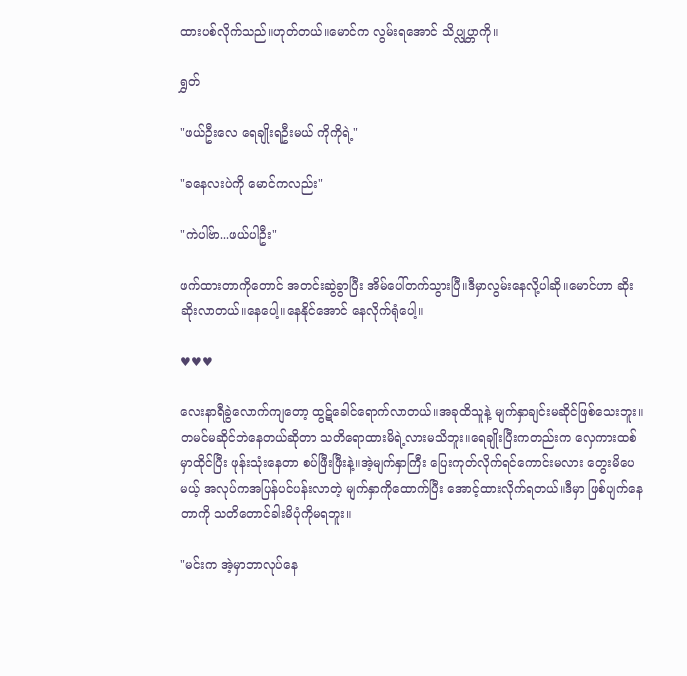ထားပစ်လိုက်သည်။ဟုတ်တယ်။မောင်က လွမ်းရအောင် သိပ္လုပ္တာကို။

ရွှတ်

"ဖယ်ဦးလေ ရေချိုးရဦးမယ် ကိုကိုရဲ့"

"ခနေလးပဲကို မောင်ကလည်း"

"ကဲပါဗ်ာ...ဖယ်ပါဦး"

ဖက်ထားတာကိုတောင် အတင်းဆွဲခွာပြီး အိမ်ပေါ်တက်သွားပြီ။ဒီမှာလွမ်းနေလို့ပါဆို။မောင်ဟာ ဆိုးဆိုးလာတယ်။နေပေါ့။နေနိုင်အောင် နေလိုက်ရုံပေါ့။

♥♥♥

လေးနာရီခွဲလောက်ကျတော့ ထွဋ်ခေါင်ရောက်လာတယ်။အခုထိသူနဲ့ မျက်နှာချင်းမဆိုင်ဖြစ်သေးဘူး။တမင်မဆိုင်ဘဲနေတယ်ဆိုတာ သတိရောထားမိရဲ့လားမသိဘူး။ရေချိုးပြီးကတည်းက လှေကားထစ်မှာထိုင်ပြီး ဖုန်းသုံးနေတာ စပ်ဖြီးဖြီးနဲ့။အဲ့မျက်နှာကြီး ပြေးကုတ်လိုက်ရင်ကောင်းမလား တွေးမိပေမယ့် အလုပ်ကအပြန်ပင်ပန်းလာတဲ့ မျက်နှာကိုထောက်ပြီး အောင့်ထားလိုက်ရတယ်။ဒီမှာ ဖြစ်ပျက်နေတာကို သတိတောင်ခါးမိပုံကိုမရဘူး။

"မင်းက အဲ့မှာဘာလုပ်နေ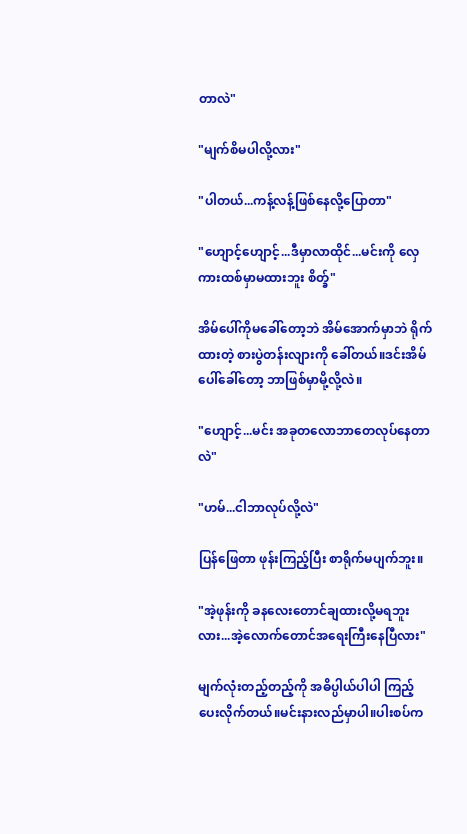တာလဲ"

"မျက်စိမပါလို့လား"

"ပါတယ်...ကန့်လန့်ဖြစ်နေလို့ပြောတာ"

"ဟျောင့်ဟျောင့်...ဒီမှာလာထိုင်...မင်းကို လှေကားထစ်မှာမထားဘူး စိတ္ခ်"

အိမ်ပေါ်ကိုမခေါ်တော့ဘဲ အိမ်အောက်မှာဘဲ ရိုက်ထားတဲ့ စားပွဲတန်းလျားကို ခေါ်တယ်။ဒင်းအိမ်ပေါ်ခေါ်တော့ ဘာဖြစ်မှာမို့လို့လဲ။

"ဟျောင့်...မင်း အခုတလောဘာတေလုပ်နေတာလဲ"

"ဟမ်...ငါဘာလုပ်လို့လဲ"

ပြန်ဖြေတာ ဖုန်းကြည့်ပြီး စာရိုက်မပျက်ဘူး။

"အဲ့ဖုန်းကို ခနလေးတောင်ချထားလို့မရဘူးလား...အဲ့လောက်တောင်အရေးကြီးနေပြီလား"

မျက်လုံးတည့်တည့်ကို အဓိပ္ပါယ်ပါပါ ကြည့်ပေးလိုက်တယ်။မင်းနားလည်မှာပါ။ပါးစပ်က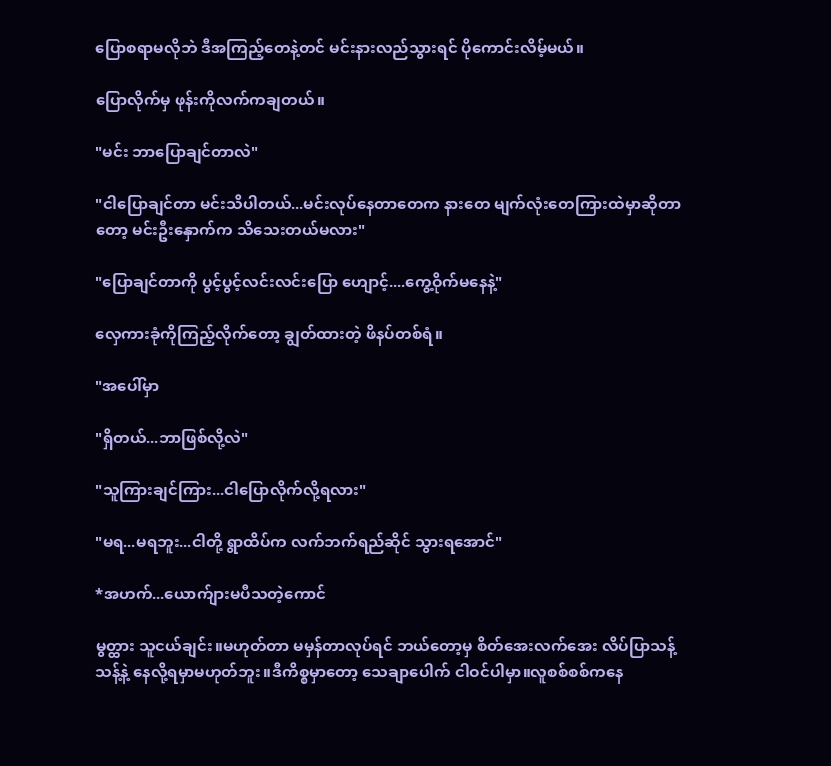ပြောစရာမလိုဘဲ ဒီအကြည့်တေနဲ့တင် မင်းနားလည်သွားရင် ပိုကောင်းလိမ့်မယ်။

ပြောလိုက်မှ ဖုန်းကိုလက်ကချတယ်။

"မင်း ဘာပြောချင်တာလဲ"

"ငါပြောချင်တာ မင်းသိပါတယ်...မင်းလုပ်နေတာတေက နားတေ မျက်လုံးတေကြားထဲမှာဆိုတာတော့ မင်းဦးနှောက်က သိသေးတယ်မလား"

"ပြောချင်တာကို ပွင့်ပွင့်လင်းလင်းပြော ဟျောင့်....ကွေ့ဝိုက်မနေနဲ့"

လှေကားခုံကိုကြည့်လိုက်တော့ ချွတ်ထားတဲ့ ဖိနပ်တစ်ရံ။

"အပေါ်မှာ

"ရှိတယ်...ဘာဖြစ်လို့လဲ"

"သူကြားချင်ကြား...ငါပြောလိုက်လို့ရလား"

"မရ...မရဘူး...ငါတို့ ရွာထိပ်က လက်ဘက်ရည်ဆိုင် သွားရအောင်"

*အဟက်...ယောက်ျားမပီသတဲ့ကောင်

မွတ္ထား သူငယ်ချင်း။မဟုတ်တာ မမှန်တာလုပ်ရင် ဘယ်တော့မှ စိတ်အေးလက်အေး လိပ်ပြာသန့်သန့်နဲ့ နေလို့ရမှာမဟုတ်ဘူး။ဒီကိစ္စမှာတော့ သေချာပေါက် ငါဝင်ပါမှာ။လူစစ်စစ်ကနေ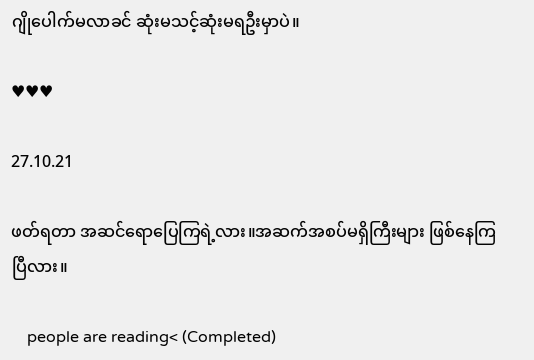ဂျိုပေါက်မလာခင် ဆုံးမသင့်ဆုံးမရဦးမှာပဲ။

♥♥♥

27.10.21

ဖတ်ရတာ အဆင်ရောပြေကြရဲ့လား။အဆက်အစပ်မရှိကြီးများ ဖြစ်နေကြပြီလား။

    people are reading< (Completed)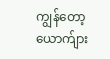ကျွန်တော့ယောက်ျား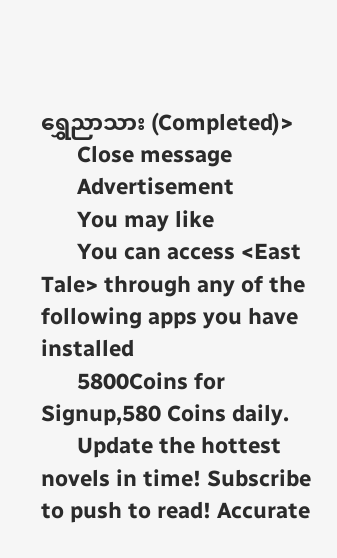ရွှေညာသား (Completed)>
      Close message
      Advertisement
      You may like
      You can access <East Tale> through any of the following apps you have installed
      5800Coins for Signup,580 Coins daily.
      Update the hottest novels in time! Subscribe to push to read! Accurate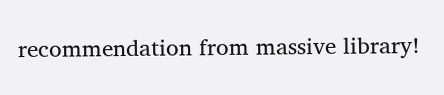recommendation from massive library!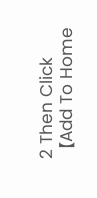2 Then Click【Add To Home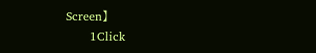Screen】
      1Click